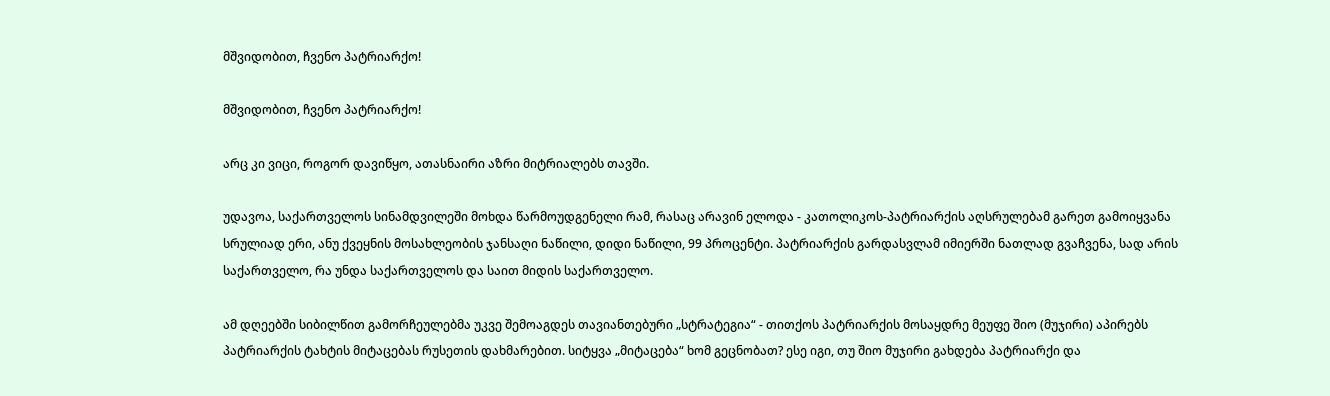მშვიდობით, ჩვენო პატრიარქო!

მშვიდობით, ჩვენო პატრიარქო!

არც კი ვიცი, როგორ დავიწყო, ათასნაირი აზრი მიტრიალებს თავში.

უდავოა, საქართველოს სინამდვილეში მოხდა წარმოუდგენელი რამ, რასაც არავინ ელოდა - კათოლიკოს-პატრიარქის აღსრულებამ გარეთ გამოიყვანა სრულიად ერი, ანუ ქვეყნის მოსახლეობის ჯანსაღი ნაწილი, დიდი ნაწილი, 99 პროცენტი. პატრიარქის გარდასვლამ იმიერში ნათლად გვაჩვენა, სად არის საქართველო, რა უნდა საქართველოს და საით მიდის საქართველო.

ამ დღეებში სიბილწით გამორჩეულებმა უკვე შემოაგდეს თავიანთებური „სტრატეგია“ - თითქოს პატრიარქის მოსაყდრე მეუფე შიო (მუჯირი) აპირებს პატრიარქის ტახტის მიტაცებას რუსეთის დახმარებით. სიტყვა „მიტაცება“ ხომ გეცნობათ? ესე იგი, თუ შიო მუჯირი გახდება პატრიარქი და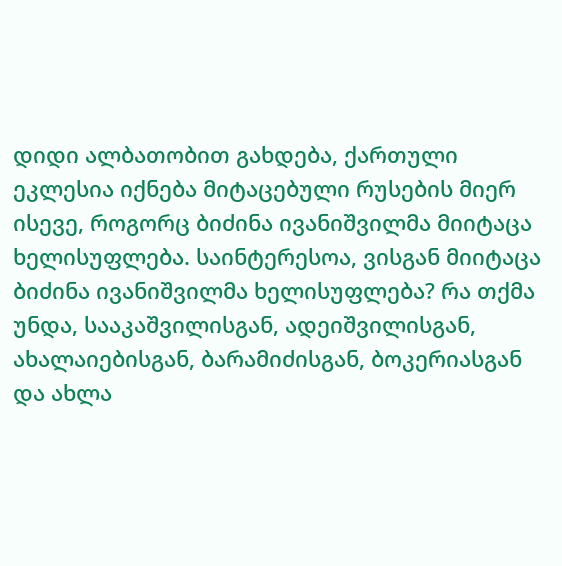დიდი ალბათობით გახდება, ქართული ეკლესია იქნება მიტაცებული რუსების მიერ ისევე, როგორც ბიძინა ივანიშვილმა მიიტაცა ხელისუფლება. საინტერესოა, ვისგან მიიტაცა ბიძინა ივანიშვილმა ხელისუფლება? რა თქმა უნდა, სააკაშვილისგან, ადეიშვილისგან, ახალაიებისგან, ბარამიძისგან, ბოკერიასგან და ახლა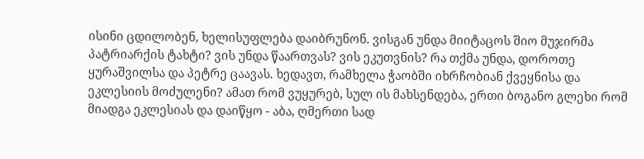ისინი ცდილობენ, ხელისუფლება დაიბრუნონ. ვისგან უნდა მიიტაცოს შიო მუჯირმა პატრიარქის ტახტი? ვის უნდა წაართვას? ვის ეკუთვნის? რა თქმა უნდა, დოროთე ყურაშვილსა და პეტრე ცაავას. ხედავთ, რამხელა ჭაობში იხრჩობიან ქვეყნისა და ეკლესიის მოძულენი? ამათ რომ ვუყურებ, სულ ის მახსენდება, ერთი ბოგანო გლეხი რომ მიადგა ეკლესიას და დაიწყო - აბა, ღმერთი სად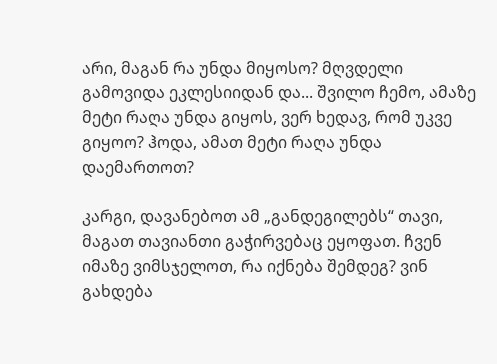არი, მაგან რა უნდა მიყოსო? მღვდელი გამოვიდა ეკლესიიდან და... შვილო ჩემო, ამაზე მეტი რაღა უნდა გიყოს, ვერ ხედავ, რომ უკვე გიყოო? ჰოდა, ამათ მეტი რაღა უნდა დაემართოთ?

კარგი, დავანებოთ ამ „განდეგილებს“ თავი, მაგათ თავიანთი გაჭირვებაც ეყოფათ. ჩვენ იმაზე ვიმსჯელოთ, რა იქნება შემდეგ? ვინ გახდება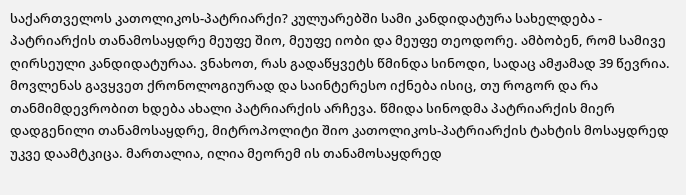საქართველოს კათოლიკოს-პატრიარქი? კულუარებში სამი კანდიდატურა სახელდება - პატრიარქის თანამოსაყდრე მეუფე შიო, მეუფე იობი და მეუფე თეოდორე. ამბობენ, რომ სამივე ღირსეული კანდიდატურაა. ვნახოთ, რას გადაწყვეტს წმინდა სინოდი, სადაც ამჟამად 39 წევრია. მოვლენას გავყვეთ ქრონოლოგიურად და საინტერესო იქნება ისიც, თუ როგორ და რა თანმიმდევრობით ხდება ახალი პატრიარქის არჩევა. წმიდა სინოდმა პატრიარქის მიერ დადგენილი თანამოსაყდრე, მიტროპოლიტი შიო კათოლიკოს-პატრიარქის ტახტის მოსაყდრედ უკვე დაამტკიცა. მართალია, ილია მეორემ ის თანამოსაყდრედ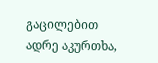გაცილებით ადრე აკურთხა,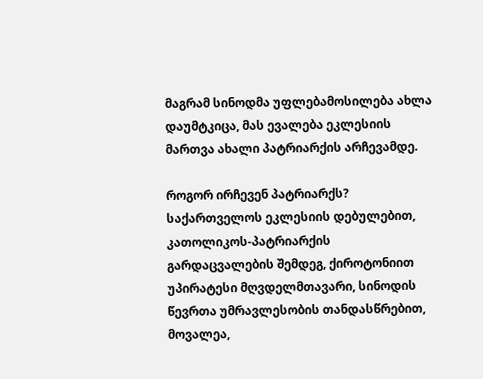მაგრამ სინოდმა უფლებამოსილება ახლა დაუმტკიცა, მას ევალება ეკლესიის მართვა ახალი პატრიარქის არჩევამდე.

როგორ ირჩევენ პატრიარქს? საქართველოს ეკლესიის დებულებით, კათოლიკოს-პატრიარქის გარდაცვალების შემდეგ, ქიროტონიით უპირატესი მღვდელმთავარი, სინოდის წევრთა უმრავლესობის თანდასწრებით, მოვალეა,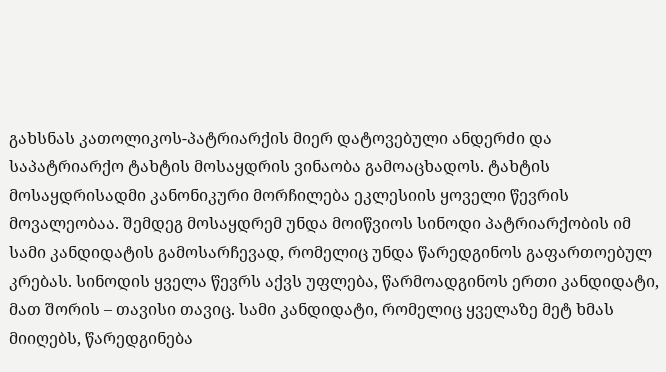გახსნას კათოლიკოს-პატრიარქის მიერ დატოვებული ანდერძი და საპატრიარქო ტახტის მოსაყდრის ვინაობა გამოაცხადოს. ტახტის მოსაყდრისადმი კანონიკური მორჩილება ეკლესიის ყოველი წევრის მოვალეობაა. შემდეგ მოსაყდრემ უნდა მოიწვიოს სინოდი პატრიარქობის იმ სამი კანდიდატის გამოსარჩევად, რომელიც უნდა წარედგინოს გაფართოებულ კრებას. სინოდის ყველა წევრს აქვს უფლება, წარმოადგინოს ერთი კანდიდატი, მათ შორის – თავისი თავიც. სამი კანდიდატი, რომელიც ყველაზე მეტ ხმას მიიღებს, წარედგინება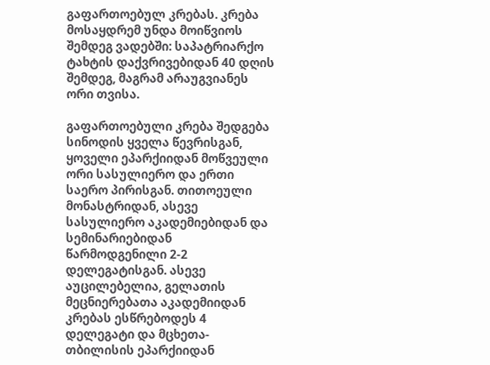გაფართოებულ კრებას. კრება მოსაყდრემ უნდა მოიწვიოს შემდეგ ვადებში: საპატრიარქო ტახტის დაქვრივებიდან 40 დღის შემდეგ, მაგრამ არაუგვიანეს ორი თვისა.

გაფართოებული კრება შედგება სინოდის ყველა წევრისგან, ყოველი ეპარქიიდან მოწვეული ორი სასულიერო და ერთი საერო პირისგან. თითოეული მონასტრიდან, ასევე სასულიერო აკადემიებიდან და სემინარიებიდან წარმოდგენილი 2-2 დელეგატისგან. ასევე აუცილებელია, გელათის მეცნიერებათა აკადემიიდან კრებას ესწრებოდეს 4 დელეგატი და მცხეთა-თბილისის ეპარქიიდან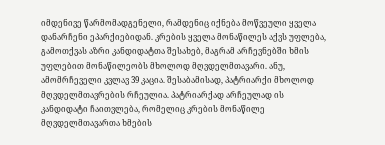იმდენივე წარმომადგენელი, რამდენიც იქნება მოწვეული ყველა დანარჩენი ეპარქიებიდან. კრების ყველა მონაწილეს აქვს უფლება, გამოთქვას აზრი კანდიდატთა შესახებ, მაგრამ არჩევნებში ხმის უფლებით მონაწილეობს მხოლოდ მღვდელმთავარი. ანუ, ამომრჩეველი კვლავ 39 კაცია. შესაბამისად, პატრიარქი მხოლოდ მღვდელმთავრების რჩეულია. პატრიარქად არჩეულად ის კანდიდატი ჩაითვლება, რომელიც კრების მონაწილე მღვდელმთავართა ხმების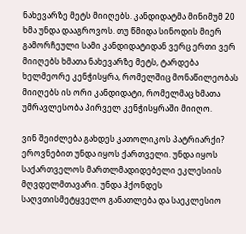ნახევარზე მეტს მიიღებს. კანდიდატმა მინიმუმ 20 ხმა უნდა დააგროვოს. თუ წმიდა სინოდის მიერ გამორჩეული სამი კანდიდატიდან ვერც ერთი ვერ მიიღებს ხმათა ნახევარზე მეტს, ტარდება ხელმეორე კენჭისყრა, რომელშიც მონაწილეობას მიიღებს ის ორი კანდიდატი, რომელმაც ხმათა უმრავლესობა პირველ კენჭისყრაში მიიღო.

ვინ შეიძლება გახდეს კათოლიკოს პატრიარქი? ეროვნებით უნდა იყოს ქართველი. უნდა იყოს საქართველოს მართლმადიდებელი ეკლესიის მღვდელმთავარი. უნდა ჰქონდეს საღვთისმეტყველო განათლება და საეკლესიო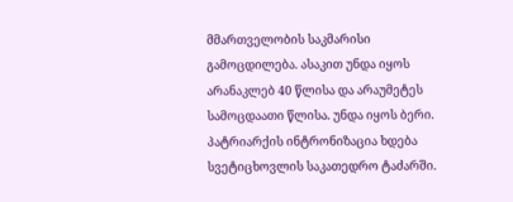მმართველობის საკმარისი გამოცდილება. ასაკით უნდა იყოს არანაკლებ 40 წლისა და არაუმეტეს სამოცდაათი წლისა. უნდა იყოს ბერი. პატრიარქის ინტრონიზაცია ხდება სვეტიცხოვლის საკათედრო ტაძარში.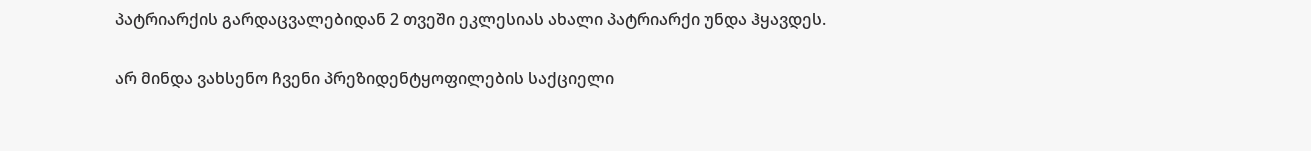პატრიარქის გარდაცვალებიდან 2 თვეში ეკლესიას ახალი პატრიარქი უნდა ჰყავდეს.

არ მინდა ვახსენო ჩვენი პრეზიდენტყოფილების საქციელი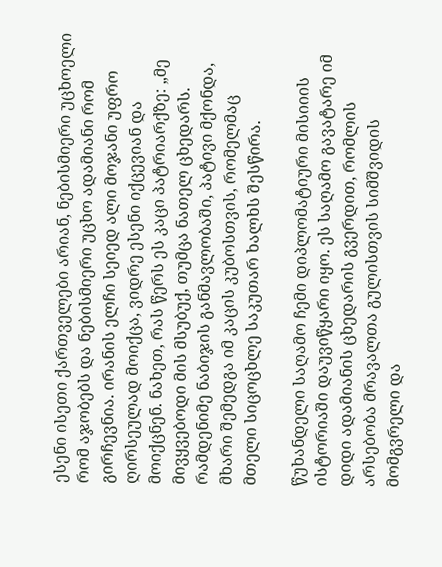ესენი ისეთი ქართველები არიან, ნებისმიერი უცხოელი რომ აჯობებს და ნებისმიერი უცხო ადამიანი რომ გირჩევნია. ირანის ელჩი სეიედ ალი მოჯანი უფრო ღირსეულად მოიქცა, ვიდრე ესენი იქცევიან და მოიქცნენ. ნახეთ, რას წერს ეს კაცი პატრიარქზე: „მე მივყვებოდი მის მსუბუქ, თუმცა ნათელ ცხედარს. რამდენიმე ნაბიჯის განმავლობაში, პატივი მქონდა, მხარი შემედგა იმ კაცის კუბოსთვის, რომელმაც მთელი სიცოცხლე საკუთარ ხალხს შესწირა.

წუხანდელი საღამო ჩემი დიპლომატიური მისიიის ისტორიაში დაუვიწყარი იყო. ეს საღამო გავატარე იმ დიდი ადამიანის ცხედარის გვერდით, რომლის არსებობა მრავალთა გულისთვის სიმშვიდის მომგვრელი და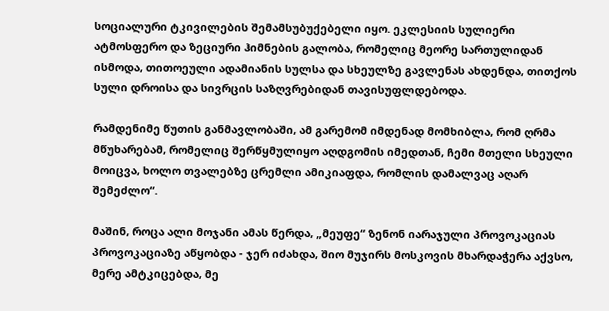სოციალური ტკივილების შემამსუბუქებელი იყო. ეკლესიის სულიერი ატმოსფერო და ზეციური ჰიმნების გალობა, რომელიც მეორე სართულიდან ისმოდა, თითოეული ადამიანის სულსა და სხეულზე გავლენას ახდენდა, თითქოს სული დროისა და სივრცის საზღვრებიდან თავისუფლდებოდა.

რამდენიმე წუთის განმავლობაში, ამ გარემომ იმდენად მომხიბლა, რომ ღრმა მწუხარებამ, რომელიც შერწყმულიყო აღდგომის იმედთან, ჩემი მთელი სხეული მოიცვა, ხოლო თვალებზე ცრემლი ამიკიაფდა, რომლის დამალვაც აღარ შემეძლო“.

მაშინ, როცა ალი მოჯანი ამას წერდა, „მეუფე“ ზენონ იარაჯული პროვოკაციას პროვოკაციაზე აწყობდა - ჯერ იძახდა, შიო მუჯირს მოსკოვის მხარდაჭერა აქვსო, მერე ამტკიცებდა, მე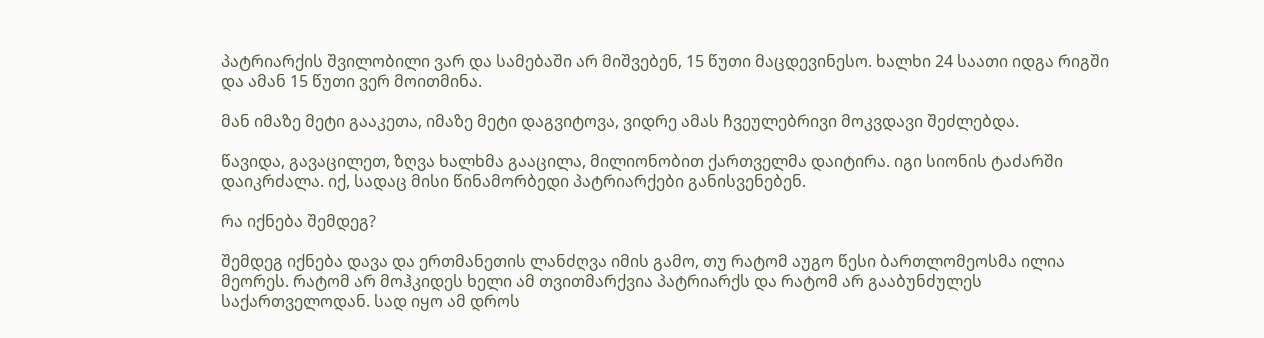პატრიარქის შვილობილი ვარ და სამებაში არ მიშვებენ, 15 წუთი მაცდევინესო. ხალხი 24 საათი იდგა რიგში და ამან 15 წუთი ვერ მოითმინა.

მან იმაზე მეტი გააკეთა, იმაზე მეტი დაგვიტოვა, ვიდრე ამას ჩვეულებრივი მოკვდავი შეძლებდა.

წავიდა, გავაცილეთ, ზღვა ხალხმა გააცილა, მილიონობით ქართველმა დაიტირა. იგი სიონის ტაძარში დაიკრძალა. იქ, სადაც მისი წინამორბედი პატრიარქები განისვენებენ.

რა იქნება შემდეგ?

შემდეგ იქნება დავა და ერთმანეთის ლანძღვა იმის გამო, თუ რატომ აუგო წესი ბართლომეოსმა ილია მეორეს. რატომ არ მოჰკიდეს ხელი ამ თვითმარქვია პატრიარქს და რატომ არ გააბუნძულეს საქართველოდან. სად იყო ამ დროს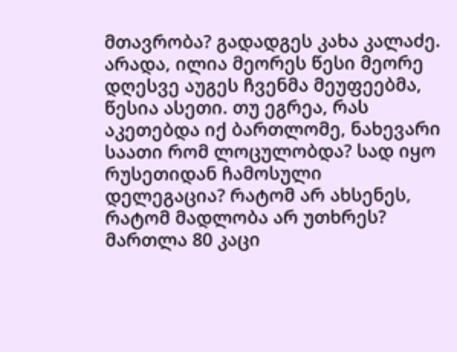მთავრობა? გადადგეს კახა კალაძე. არადა, ილია მეორეს წესი მეორე დღესვე აუგეს ჩვენმა მეუფეებმა, წესია ასეთი. თუ ეგრეა, რას აკეთებდა იქ ბართლომე, ნახევარი საათი რომ ლოცულობდა? სად იყო რუსეთიდან ჩამოსული დელეგაცია? რატომ არ ახსენეს, რატომ მადლობა არ უთხრეს? მართლა 80 კაცი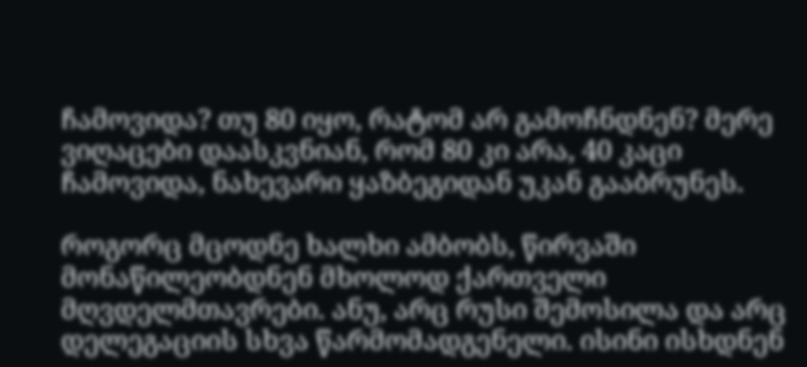ჩამოვიდა? თუ 80 იყო, რატომ არ გამოჩნდნენ? მერე ვიღაცები დაასკვნიან, რომ 80 კი არა, 40 კაცი ჩამოვიდა, ნახევარი ყაზბეგიდან უკან გააბრუნეს.

როგორც მცოდნე ხალხი ამბობს, წირვაში მონაწილეობდნენ მხოლოდ ქართველი მღვდელმთავრები. ანუ, არც რუსი შემოსილა და არც დელეგაციის სხვა წარმომადგენელი. ისინი ისხდნენ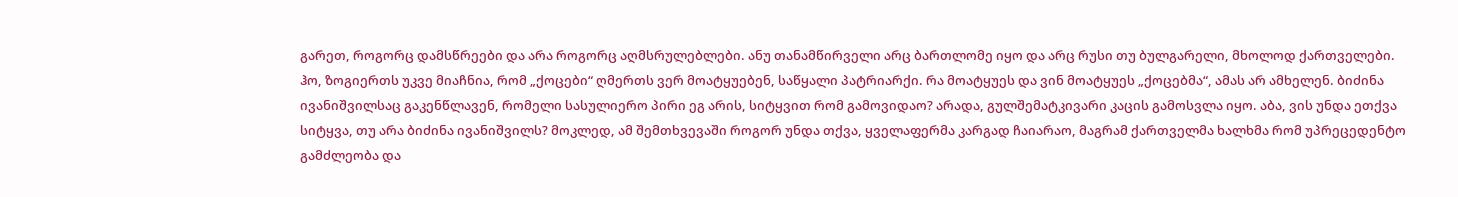გარეთ, როგორც დამსწრეები და არა როგორც აღმსრულებლები. ანუ თანამწირველი არც ბართლომე იყო და არც რუსი თუ ბულგარელი, მხოლოდ ქართველები. ჰო, ზოგიერთს უკვე მიაჩნია, რომ „ქოცები“ ღმერთს ვერ მოატყუებენ, საწყალი პატრიარქი. რა მოატყუეს და ვინ მოატყუეს „ქოცებმა“, ამას არ ამხელენ. ბიძინა ივანიშვილსაც გაკენწლავენ, რომელი სასულიერო პირი ეგ არის, სიტყვით რომ გამოვიდაო? არადა, გულშემატკივარი კაცის გამოსვლა იყო. აბა, ვის უნდა ეთქვა სიტყვა, თუ არა ბიძინა ივანიშვილს? მოკლედ, ამ შემთხვევაში როგორ უნდა თქვა, ყველაფერმა კარგად ჩაიარაო, მაგრამ ქართველმა ხალხმა რომ უპრეცედენტო გამძლეობა და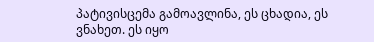პატივისცემა გამოავლინა, ეს ცხადია, ეს ვნახეთ. ეს იყო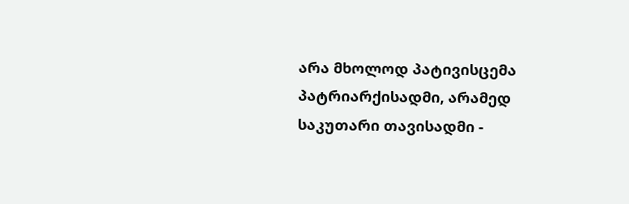არა მხოლოდ პატივისცემა პატრიარქისადმი, არამედ საკუთარი თავისადმი -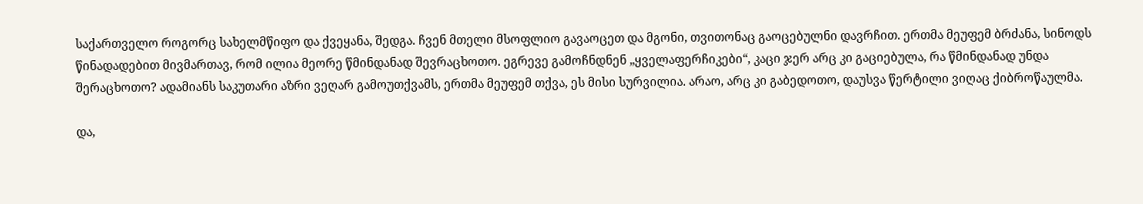საქართველო როგორც სახელმწიფო და ქვეყანა, შედგა. ჩვენ მთელი მსოფლიო გავაოცეთ და მგონი, თვითონაც გაოცებულნი დავრჩით. ერთმა მეუფემ ბრძანა, სინოდს წინადადებით მივმართავ, რომ ილია მეორე წმინდანად შევრაცხოთო. ეგრევე გამოჩნდნენ „ყველაფერჩიკები“, კაცი ჯერ არც კი გაციებულა, რა წმინდანად უნდა შერაცხოთო? ადამიანს საკუთარი აზრი ვეღარ გამოუთქვამს, ერთმა მეუფემ თქვა, ეს მისი სურვილია. არაო, არც კი გაბედოთო, დაუსვა წერტილი ვიღაც ქიბროწაულმა.

და,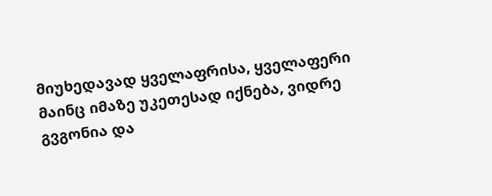მიუხედავად ყველაფრისა, ყველაფერი მაინც იმაზე უკეთესად იქნება, ვიდრე გვგონია და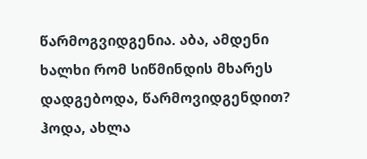წარმოგვიდგენია. აბა, ამდენი ხალხი რომ სიწმინდის მხარეს დადგებოდა, წარმოვიდგენდით? ჰოდა, ახლა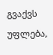გვაქვს უფლება,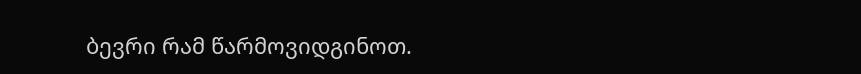ბევრი რამ წარმოვიდგინოთ.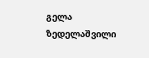გელა ზედელაშვილი